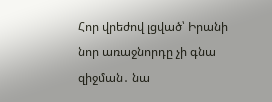Հոր վրեժով լցված՝ Իրանի նոր առաջնորդը չի գնա զիջման․ նա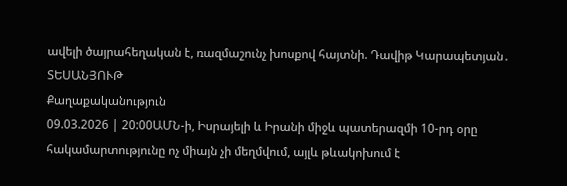ավելի ծայրահեղական է, ռազմաշունչ խոսքով հայտնի. Դավիթ Կարապետյան․ ՏԵՍԱՆՅՈՒԹ
Քաղաքականություն
09.03.2026 | 20:00ԱՄՆ-ի, Իսրայելի և Իրանի միջև պատերազմի 10-րդ օրը հակամարտությունը ոչ միայն չի մեղմվում, այլև թևակոխում է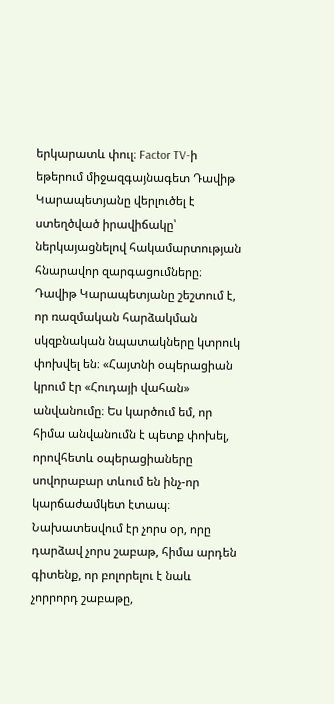երկարատև փուլ։ Factor TV-ի եթերում միջազգայնագետ Դավիթ Կարապետյանը վերլուծել է ստեղծված իրավիճակը՝ ներկայացնելով հակամարտության հնարավոր զարգացումները։
Դավիթ Կարապետյանը շեշտում է, որ ռազմական հարձակման սկզբնական նպատակները կտրուկ փոխվել են։ «Հայտնի օպերացիան կրում էր «Հուդայի վահան» անվանումը։ Ես կարծում եմ, որ հիմա անվանումն է պետք փոխել, որովհետև օպերացիաները սովորաբար տևում են ինչ-որ կարճաժամկետ էտապ։ Նախատեսվում էր չորս օր, որը դարձավ չորս շաբաթ, հիմա արդեն գիտենք, որ բոլորելու է նաև չորրորդ շաբաթը,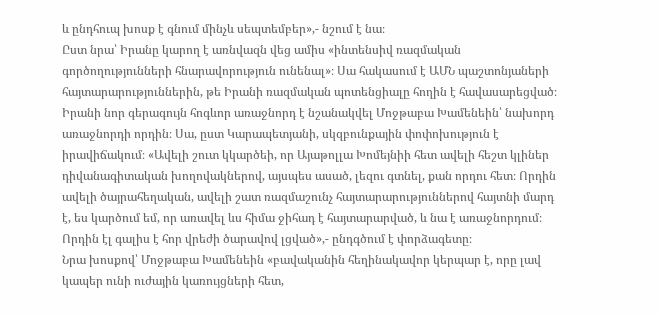և ընդհուպ խոսք է գնում մինչև սեպտեմբեր»,- նշում է նա։
Ըստ նրա՝ Իրանը կարող է առնվազն վեց ամիս «ինտենսիվ ռազմական գործողությունների հնարավորություն ունենալ»։ Սա հակասում է ԱՄՆ պաշտոնյաների հայտարարություններին, թե Իրանի ռազմական պոտենցիալը հողին է հավասարեցված։
Իրանի նոր գերագույն հոգևոր առաջնորդ է նշանակվել Մոջթաբա Խամենեին՝ նախորդ առաջնորդի որդին։ Սա, ըստ Կարապետյանի, սկզբունքային փոփոխություն է իրավիճակում։ «Ավելի շուտ կկարծեի, որ Այաթոլլա Խոմեյնիի հետ ավելի հեշտ կլիներ դիվանագիտական խողովակներով, այսպես ասած, լեզու գտնել, քան որդու հետ։ Որդին ավելի ծայրահեղական, ավելի շատ ռազմաշունչ հայտարարություններով հայտնի մարդ է, ես կարծում եմ, որ առավել ևս հիմա ջիհադ է հայտարարված, և նա է առաջնորդում։ Որդին էլ գալիս է հոր վրեժի ծարավով լցված»,- ընդգծում է փորձագետը։
Նրա խոսքով՝ Մոջթաբա Խամենեին «բավականին հեղինակավոր կերպար է, որը լավ կապեր ունի ուժային կառույցների հետ,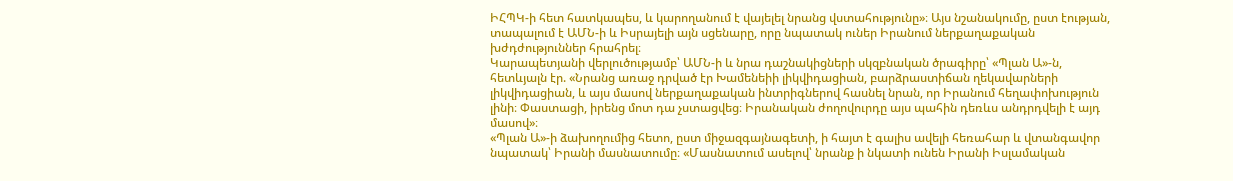ԻՀՊԿ-ի հետ հատկապես, և կարողանում է վայելել նրանց վստահությունը»։ Այս նշանակումը, ըստ էության, տապալում է ԱՄՆ-ի և Իսրայելի այն սցենարը, որը նպատակ ուներ Իրանում ներքաղաքական խժդժություններ հրահրել։
Կարապետյանի վերլուծությամբ՝ ԱՄՆ-ի և նրա դաշնակիցների սկզբնական ծրագիրը՝ «Պլան Ա»-ն, հետևյալն էր. «Նրանց առաջ դրված էր Խամենեիի լիկվիդացիան, բարձրաստիճան ղեկավարների լիկվիդացիան, և այս մասով ներքաղաքական ինտրիգներով հասնել նրան, որ Իրանում հեղափոխություն լինի։ Փաստացի, իրենց մոտ դա չստացվեց։ Իրանական ժողովուրդը այս պահին դեռևս անդրդվելի է այդ մասով»։
«Պլան Ա»-ի ձախողումից հետո, ըստ միջազգայնագետի, ի հայտ է գալիս ավելի հեռահար և վտանգավոր նպատակ՝ Իրանի մասնատումը։ «Մասնատում ասելով՝ նրանք ի նկատի ունեն Իրանի Իսլամական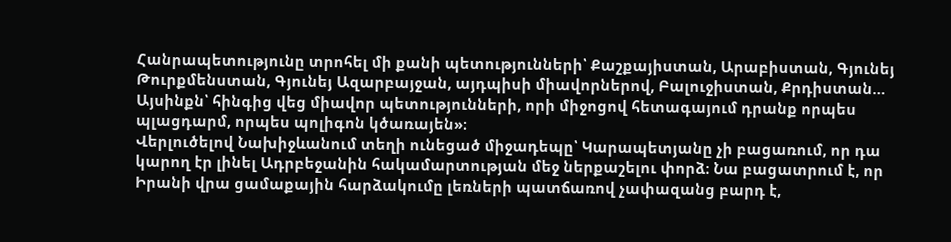Հանրապետությունը տրոհել մի քանի պետությունների՝ Քաշքայիստան, Արաբիստան, Գյունեյ Թուրքմենստան, Գյունեյ Ազարբայջան, այդպիսի միավորներով, Բալուջիստան, Քրդիստան… Այսինքն՝ հինգից վեց միավոր պետությունների, որի միջոցով հետագայում դրանք որպես պլացդարմ, որպես պոլիգոն կծառայեն»։
Վերլուծելով Նախիջևանում տեղի ունեցած միջադեպը՝ Կարապետյանը չի բացառում, որ դա կարող էր լինել Ադրբեջանին հակամարտության մեջ ներքաշելու փորձ։ Նա բացատրում է, որ Իրանի վրա ցամաքային հարձակումը լեռների պատճառով չափազանց բարդ է,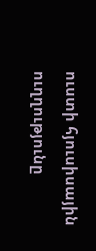ուստի հյուսիսային ուղղությունը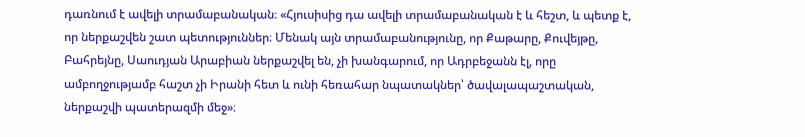դառնում է ավելի տրամաբանական։ «Հյուսիսից դա ավելի տրամաբանական է և հեշտ, և պետք է, որ ներքաշվեն շատ պետություններ։ Մենակ այն տրամաբանությունը, որ Քաթարը, Քուվեյթը, Բահրեյնը, Սաուդյան Արաբիան ներքաշվել են, չի խանգարում, որ Ադրբեջանն էլ, որը ամբողջությամբ հաշտ չի Իրանի հետ և ունի հեռահար նպատակներ՝ ծավալապաշտական, ներքաշվի պատերազմի մեջ»։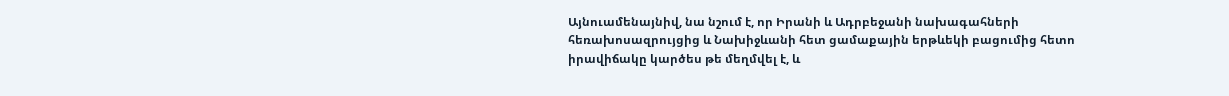Այնուամենայնիվ, նա նշում է, որ Իրանի և Ադրբեջանի նախագահների հեռախոսազրույցից և Նախիջևանի հետ ցամաքային երթևեկի բացումից հետո իրավիճակը կարծես թե մեղմվել է, և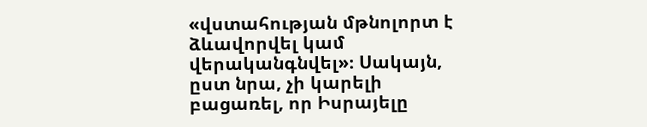«վստահության մթնոլորտ է ձևավորվել կամ վերականգնվել»։ Սակայն, ըստ նրա, չի կարելի բացառել, որ Իսրայելը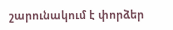շարունակում է փորձեր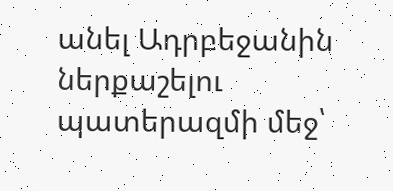անել Ադրբեջանին ներքաշելու պատերազմի մեջ՝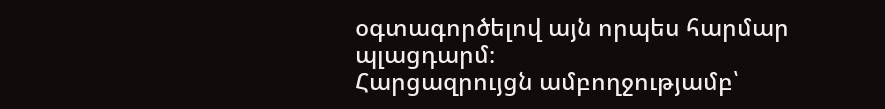օգտագործելով այն որպես հարմար պլացդարմ։
Հարցազրույցն ամբողջությամբ՝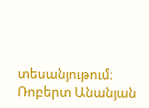տեսանյութում։
Ռոբերտ Անանյան